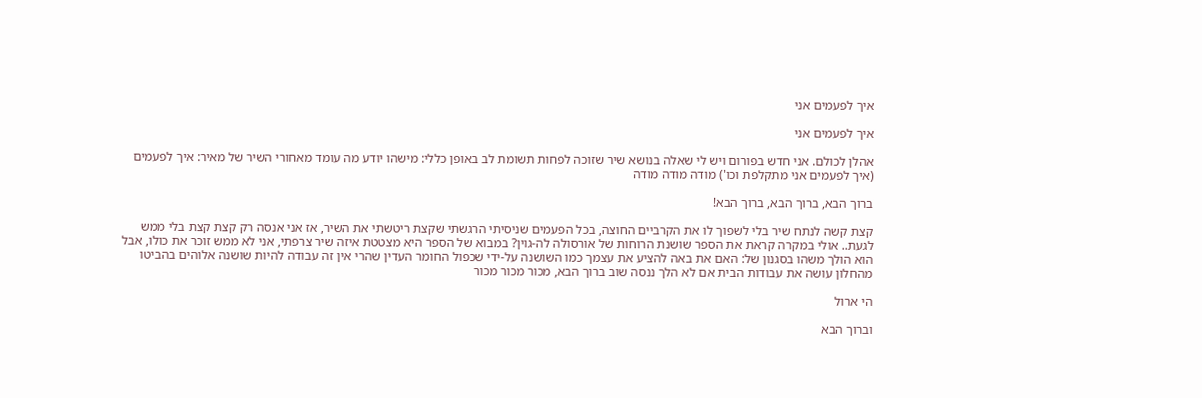איך לפעמים אני

איך לפעמים אני

אהלן לכולם. אני חדש בפורום ויש לי שאלה בנושא שיר שזוכה לפחות תשומת לב באופן כללי: מישהו יודע מה עומד מאחורי השיר של מאיר: איך לפעמים (איך לפעמים אני מתקלפת וכו') מודה מודה מודה

ברוך הבא, ברוך הבא, ברוך הבא!

קצת קשה לנתח שיר בלי לשפוך לו את הקרביים החוצה, בכל הפעמים שניסיתי הרגשתי שקצת ריטשתי את השיר, אז אני אנסה רק קצת קצת בלי ממש לגעת.. אולי במקרה קראת את הספר שושנת הרוחות של אורסולה לה-גוין? במבוא של הספר היא מצטטת איזה שיר צרפתי, אני לא ממש זוכר את כולו, אבל הוא הולך משהו בסגנון של: האם את באה להציע את עצמך כמו השושנה על-ידי שכפול החומר העדין שהרי אין זה עבודה להיות שושנה אלוהים בהביטו מהחלון עושה את עבודות הבית אם לא הלך ננסה שוב ברוך הבא, מכור מכור מכור

הי ארול

וברוך הבא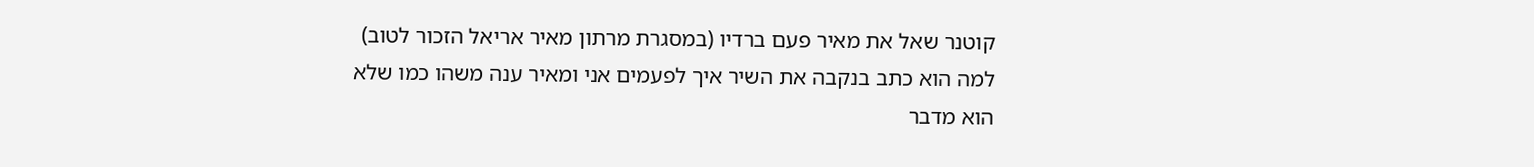קוטנר שאל את מאיר פעם ברדיו (במסגרת מרתון מאיר אריאל הזכור לטוב) למה הוא כתב בנקבה את השיר איך לפעמים אני ומאיר ענה משהו כמו שלא הוא מדבר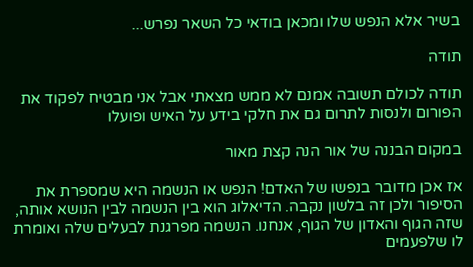בשיר אלא הנפש שלו ומכאן בודאי כל השאר נפרש...

תודה

תודה לכולם תשובה אמנם לא ממש מצאתי אבל אני מבטיח לפקוד את הפורום ולנסות לתרום גם את חלקי בידע על האיש ופועלו

במקום הבננה של אור הנה קצת מאור

אז אכן מדובר בנפשו של האדם! הנפש או הנשמה היא שמספרת את הסיפור ולכן זה בלשון נקבה. הדיאלוג הוא בין הנשמה לבין הנושא אותה, שזה הגוף והאדון של הגוף, אנחנו. הנשמה מפרגנת לבעלים שלה ואומרת לו שלפעמים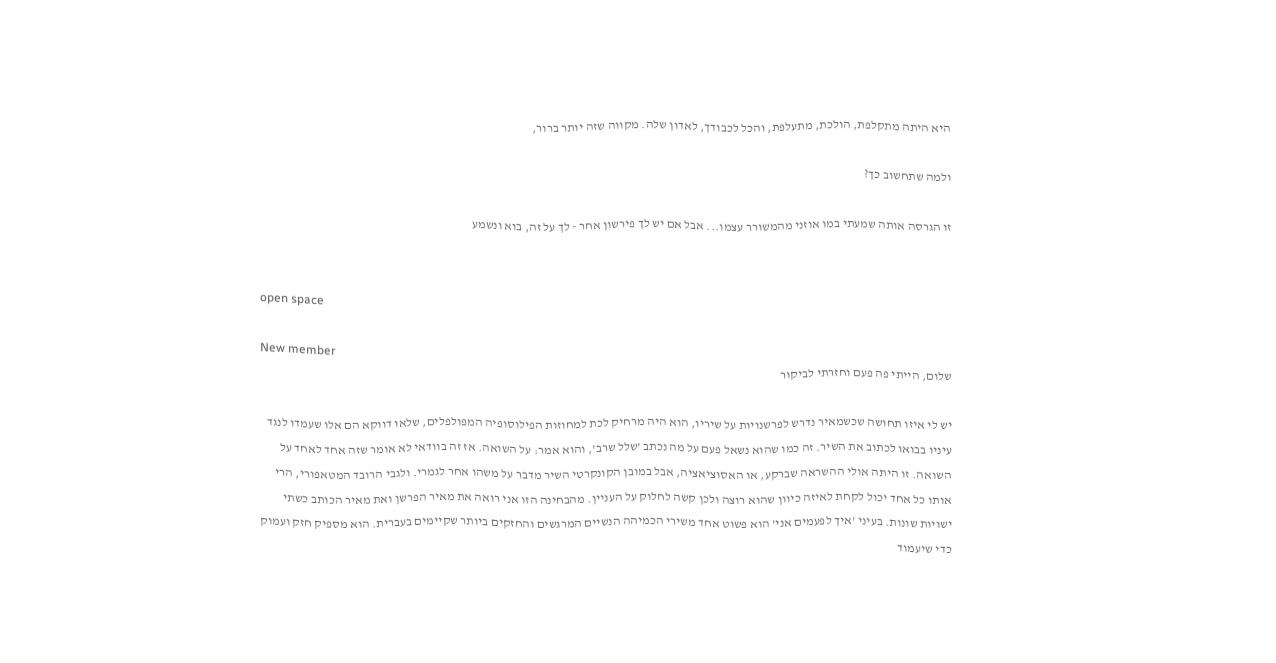היא היתה מתקלפת, הולכת, מתעלפת, והכל לכבודך, לאדון שלה. מקווה שזה יותר ברור,

ולמה שתחשוב כך?

זו הגרסה אותה שמעתי במו אוזני מהמשורר עצמו... אבל אם יש לך פירשון אחר - לך על זה, בוא ונשמע


open space

New member
שלום, הייתי פה פעם וחזרתי לביקור

יש לי איזו תחושה שכשמאיר נדרש לפרשנויות על שיריו, הוא היה מרחיק לכת למחוזות הפילוסופיה המפולפלים, שלאו דווקא הם אלו שעמדו לנגד עיניו בבואו לכתוב את השיר. זה כמו שהוא נשאל פעם על מה נכתב 'שלל שרב', והוא אמר: על השואה. אז זה בוודאי לא אומר שזה אחד לאחד על השואה. זו היתה אולי ההשראה שברקע, או האסוציאציה, אבל במובן הקונקרטי השיר מדבר על משהו אחר לגמרי. ולגבי הרובד המטאפורי, הרי אותו כל אחד יכול לקחת לאיזה כיוון שהוא רוצה ולכן קשה לחלוק על העניין. מהבחינה הזו אני רואה את מאיר הפרשן ואת מאיר הכותב כשתי ישויות שונות. בעיני 'איך לפעמים אני' הוא פשוט אחד משירי הכמיהה הנשיים המרגשים והחזקים ביותר שקיימים בעברית. הוא מספיק חזק ועמוק כדי שיעמוד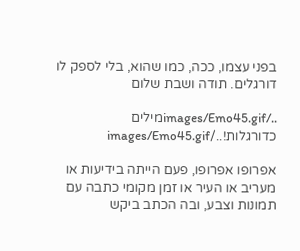בפני עצמו, ככה, כמו שהוא, בלי לספק לו דורגלים. תודה ושבת שלום

../images/Emo45.gifמילים כדורגלות!../images/Emo45.gif

אפרופו אפרופו, פעם הייתה בידיעות או מעריב או העיר או זמן מקומי כתבה עם תמונות וצבע, ובה הכתב ביקש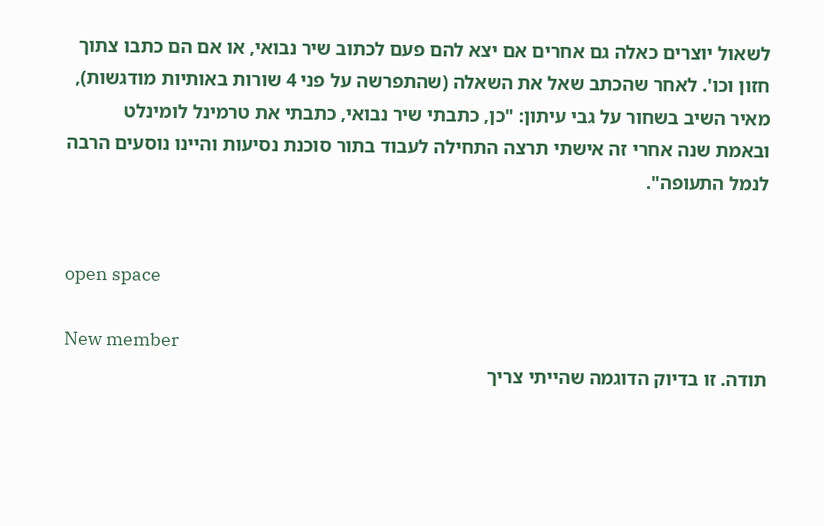לשאול יוצרים כאלה גם אחרים אם יצא להם פעם לכתוב שיר נבואי, או אם הם כתבו צתוך חזון וכו'. לאחר שהכתב שאל את השאלה (שהתפרשה על פני 4 שורות באותיות מודגשות), מאיר השיב בשחור על גבי עיתון: "כן, כתבתי שיר נבואי, כתבתי את טרמינל לומינלט ובאמת שנה אחרי זה אישתי תרצה התחילה לעבוד בתור סוכנת נסיעות והיינו נוסעים הרבה לנמל התעופה".


open space

New member
תודה. זו בדיוק הדוגמה שהייתי צריך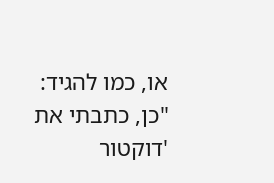או, כמו להגיד: "כן, כתבתי את 'דוקטור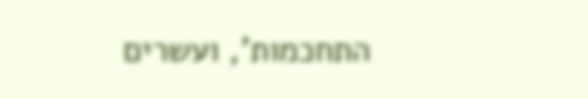התחכמות', ועשרים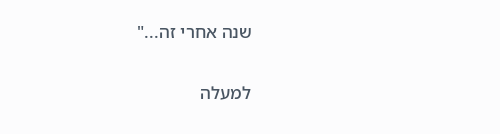שנה אחרי זה..."

למעלה